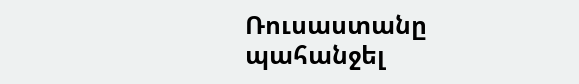Ռուսաստանը պահանջել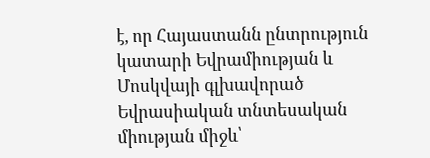է, որ Հայաստանն ընտրություն կատարի Եվրամիության և Մոսկվայի գլխավորած Եվրասիական տնտեսական միության միջև՝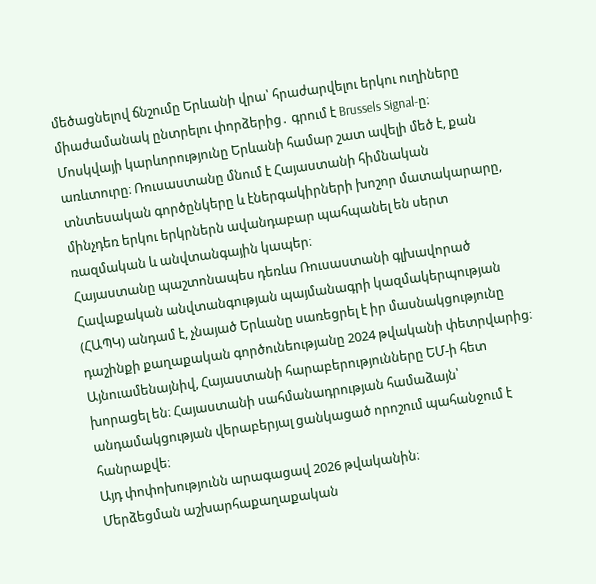մեծացնելով ճնշումը Երևանի վրա՝ հրաժարվելու երկու ուղիները միաժամանակ ընտրելու փորձերից․ գրում է Brussels Signal-ը։
Մոսկվայի կարևորությունը Երևանի համար շատ ավելի մեծ է, քան առևտուրը։ Ռուսաստանը մնում է Հայաստանի հիմնական տնտեսական գործընկերը և էներգակիրների խոշոր մատակարարը, մինչդեռ երկու երկրներն ավանդաբար պահպանել են սերտ ռազմական և անվտանգային կապեր։
Հայաստանը պաշտոնապես դեռևս Ռուսաստանի գլխավորած Հավաքական անվտանգության պայմանագրի կազմակերպության (ՀԱՊԿ) անդամ է, չնայած Երևանը սառեցրել է իր մասնակցությունը դաշինքի քաղաքական գործունեությանը 2024 թվականի փետրվարից։
Այնուամենայնիվ, Հայաստանի հարաբերությունները ԵՄ-ի հետ խորացել են։ Հայաստանի սահմանադրության համաձայն՝ անդամակցության վերաբերյալ ցանկացած որոշում պահանջում է հանրաքվե։
Այդ փոփոխությունն արագացավ 2026 թվականին։
Մերձեցման աշխարհաքաղաքական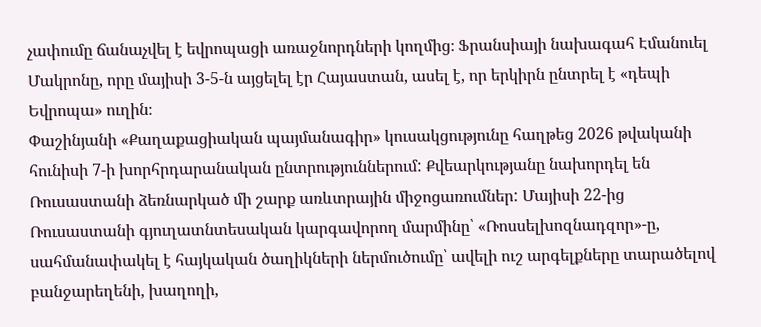չափումը ճանաչվել է եվրոպացի առաջնորդների կողմից։ Ֆրանսիայի նախագահ Էմանուել Մակրոնը, որը մայիսի 3-5-ն այցելել էր Հայաստան, ասել է, որ երկիրն ընտրել է «դեպի Եվրոպա» ուղին։
Փաշինյանի «Քաղաքացիական պայմանագիր» կուսակցությունը հաղթեց 2026 թվականի հունիսի 7-ի խորհրդարանական ընտրություններում: Քվեարկությանը նախորդել են Ռուսաստանի ձեռնարկած մի շարք առևտրային միջոցառումներ: Մայիսի 22-ից Ռուսաստանի գյուղատնտեսական կարգավորող մարմինը՝ «Ռոսսելխոզնադզոր»-ը, սահմանափակել է հայկական ծաղիկների ներմուծումը՝ ավելի ուշ արգելքները տարածելով բանջարեղենի, խաղողի,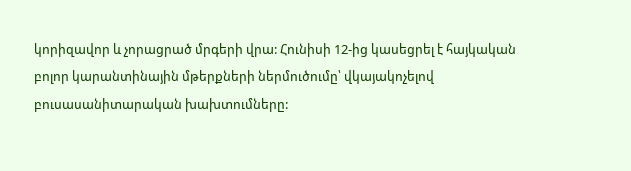կորիզավոր և չորացրած մրգերի վրա: Հունիսի 12-ից կասեցրել է հայկական բոլոր կարանտինային մթերքների ներմուծումը՝ վկայակոչելով բուսասանիտարական խախտումները: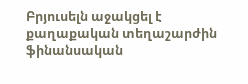Բրյուսելն աջակցել է քաղաքական տեղաշարժին ֆինանսական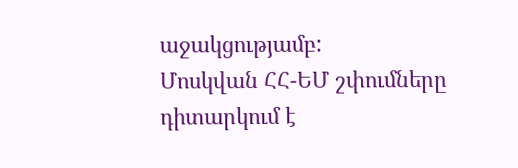աջակցությամբ:
Մոսկվան ՀՀ-ԵՄ շփումները դիտարկում է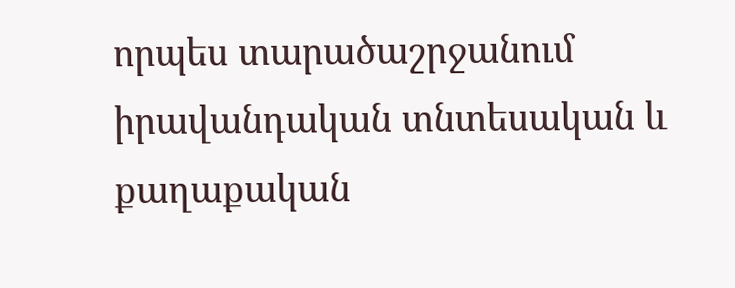որպես տարածաշրջանում իրավանդական տնտեսական և քաղաքական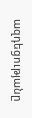ազդեցությանը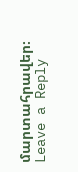մարտահրավեր։
Leave a Reply